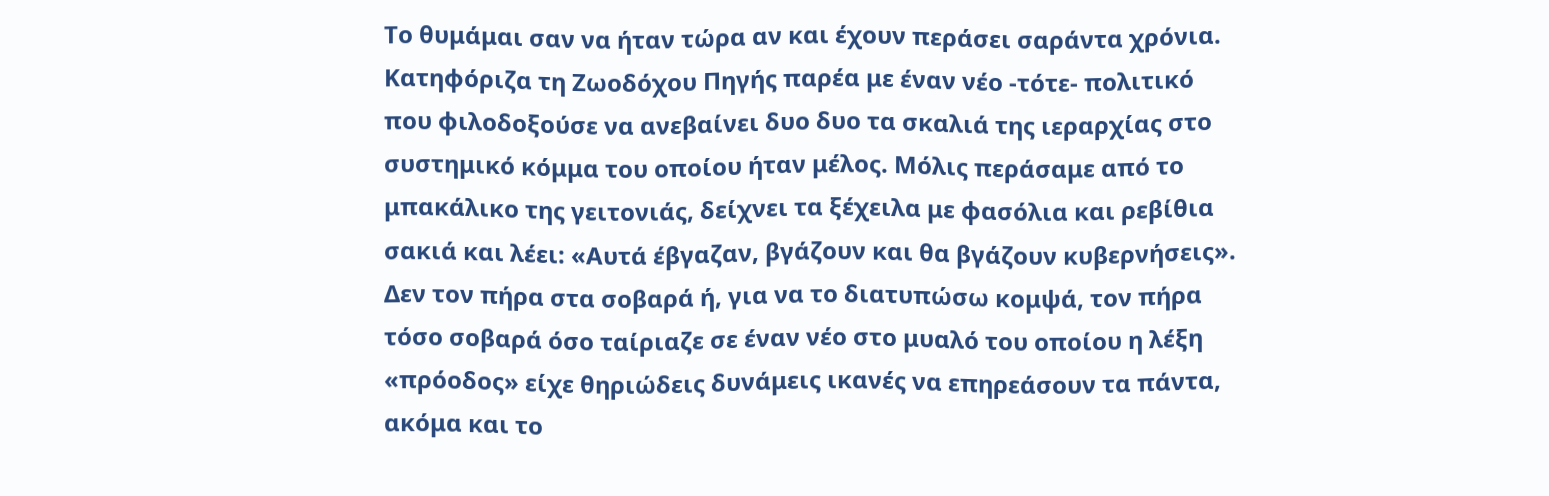Το θυμάμαι σαν να ήταν τώρα αν και έχουν περάσει σαράντα χρόνια. Κατηφόριζα τη Ζωοδόχου Πηγής παρέα με έναν νέο -τότε- πολιτικό που φιλοδοξούσε να ανεβαίνει δυο δυο τα σκαλιά της ιεραρχίας στο συστημικό κόμμα του οποίου ήταν μέλος. Μόλις περάσαμε από το μπακάλικο της γειτονιάς, δείχνει τα ξέχειλα με φασόλια και ρεβίθια σακιά και λέει: «Αυτά έβγαζαν, βγάζουν και θα βγάζουν κυβερνήσεις».
Δεν τον πήρα στα σοβαρά ή, για να το διατυπώσω κομψά, τον πήρα τόσο σοβαρά όσο ταίριαζε σε έναν νέο στο μυαλό του οποίου η λέξη «πρόοδος» είχε θηριώδεις δυνάμεις ικανές να επηρεάσουν τα πάντα, ακόμα και το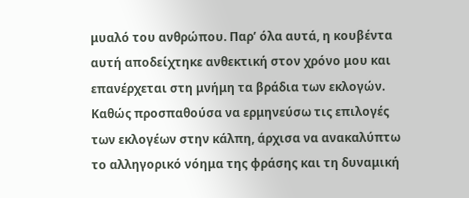μυαλό του ανθρώπου. Παρ’ όλα αυτά, η κουβέντα αυτή αποδείχτηκε ανθεκτική στον χρόνο μου και επανέρχεται στη μνήμη τα βράδια των εκλογών.
Καθώς προσπαθούσα να ερμηνεύσω τις επιλογές των εκλογέων στην κάλπη, άρχισα να ανακαλύπτω το αλληγορικό νόημα της φράσης και τη δυναμική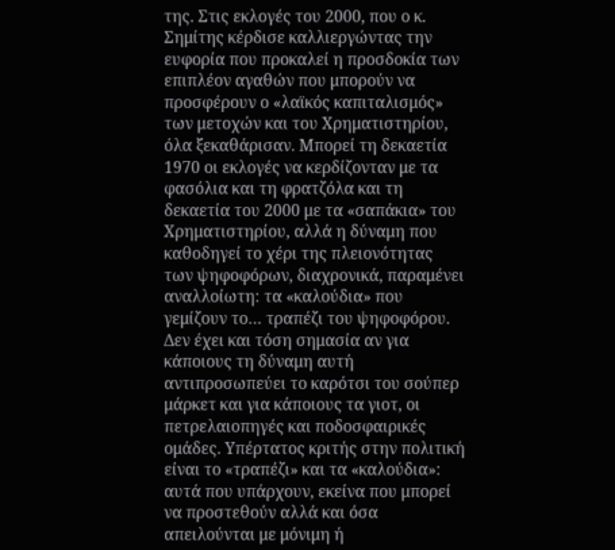της. Στις εκλογές του 2000, που ο κ. Σημίτης κέρδισε καλλιεργώντας την ευφορία που προκαλεί η προσδοκία των επιπλέον αγαθών που μπορούν να προσφέρουν ο «λαϊκός καπιταλισμός» των μετοχών και του Χρηματιστηρίου, όλα ξεκαθάρισαν. Μπορεί τη δεκαετία 1970 οι εκλογές να κερδίζονταν με τα φασόλια και τη φρατζόλα και τη δεκαετία του 2000 με τα «σαπάκια» του Χρηματιστηρίου, αλλά η δύναμη που καθοδηγεί το χέρι της πλειονότητας των ψηφοφόρων, διαχρονικά, παραμένει αναλλοίωτη: τα «καλούδια» που γεμίζουν το… τραπέζι του ψηφοφόρου. Δεν έχει και τόση σημασία αν για κάποιους τη δύναμη αυτή αντιπροσωπεύει το καρότσι του σούπερ μάρκετ και για κάποιους τα γιοτ, οι πετρελαιοπηγές και ποδοσφαιρικές ομάδες. Υπέρτατος κριτής στην πολιτική είναι το «τραπέζι» και τα «καλούδια»: αυτά που υπάρχουν, εκείνα που μπορεί να προστεθούν αλλά και όσα απειλούνται με μόνιμη ή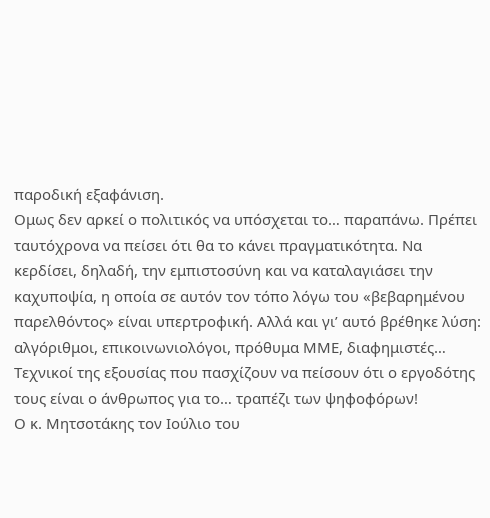παροδική εξαφάνιση.
Ομως δεν αρκεί ο πολιτικός να υπόσχεται το… παραπάνω. Πρέπει ταυτόχρονα να πείσει ότι θα το κάνει πραγματικότητα. Να κερδίσει, δηλαδή, την εμπιστοσύνη και να καταλαγιάσει την καχυποψία, η οποία σε αυτόν τον τόπο λόγω του «βεβαρημένου παρελθόντος» είναι υπερτροφική. Αλλά και γι’ αυτό βρέθηκε λύση: αλγόριθμοι, επικοινωνιολόγοι, πρόθυμα ΜΜΕ, διαφημιστές… Τεχνικοί της εξουσίας που πασχίζουν να πείσουν ότι ο εργοδότης τους είναι ο άνθρωπος για το… τραπέζι των ψηφοφόρων!
Ο κ. Μητσοτάκης τον Ιούλιο του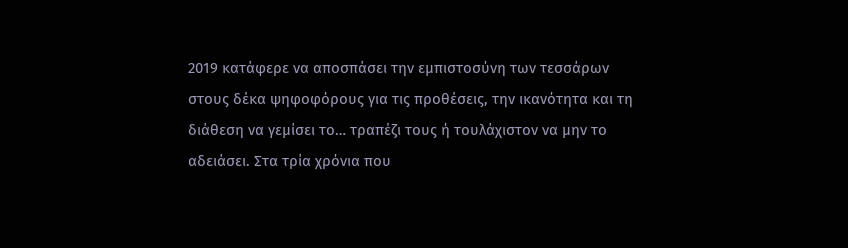2019 κατάφερε να αποσπάσει την εμπιστοσύνη των τεσσάρων στους δέκα ψηφοφόρους για τις προθέσεις, την ικανότητα και τη διάθεση να γεμίσει το… τραπέζι τους ή τουλάχιστον να μην το αδειάσει. Στα τρία χρόνια που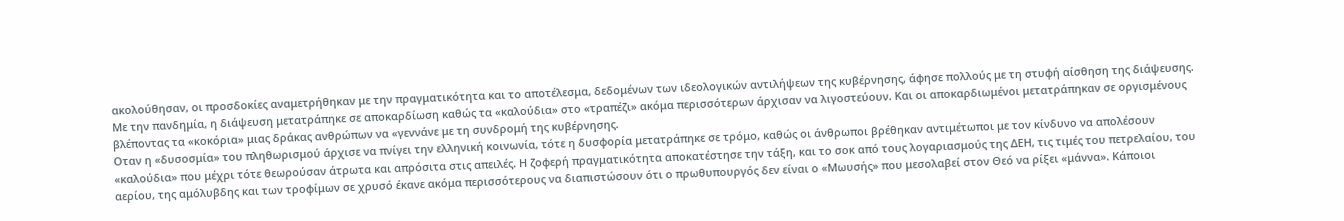ακολούθησαν, οι προσδοκίες αναμετρήθηκαν με την πραγματικότητα και το αποτέλεσμα, δεδομένων των ιδεολογικών αντιλήψεων της κυβέρνησης, άφησε πολλούς με τη στυφή αίσθηση της διάψευσης. Με την πανδημία, η διάψευση μετατράπηκε σε αποκαρδίωση καθώς τα «καλούδια» στο «τραπέζι» ακόμα περισσότερων άρχισαν να λιγοστεύουν. Και οι αποκαρδιωμένοι μετατράπηκαν σε οργισμένους βλέποντας τα «κοκόρια» μιας δράκας ανθρώπων να «γεννάνε με τη συνδρομή της κυβέρνησης.
Οταν η «δυσοσμία» του πληθωρισμού άρχισε να πνίγει την ελληνική κοινωνία, τότε η δυσφορία μετατράπηκε σε τρόμο, καθώς οι άνθρωποι βρέθηκαν αντιμέτωποι με τον κίνδυνο να απολέσουν «καλούδια» που μέχρι τότε θεωρούσαν άτρωτα και απρόσιτα στις απειλές. Η ζοφερή πραγματικότητα αποκατέστησε την τάξη, και το σοκ από τους λογαριασμούς της ΔΕΗ, τις τιμές του πετρελαίου, του αερίου, της αμόλυβδης και των τροφίμων σε χρυσό έκανε ακόμα περισσότερους να διαπιστώσουν ότι ο πρωθυπουργός δεν είναι ο «Μωυσής» που μεσολαβεί στον Θεό να ρίξει «μάννα». Κάποιοι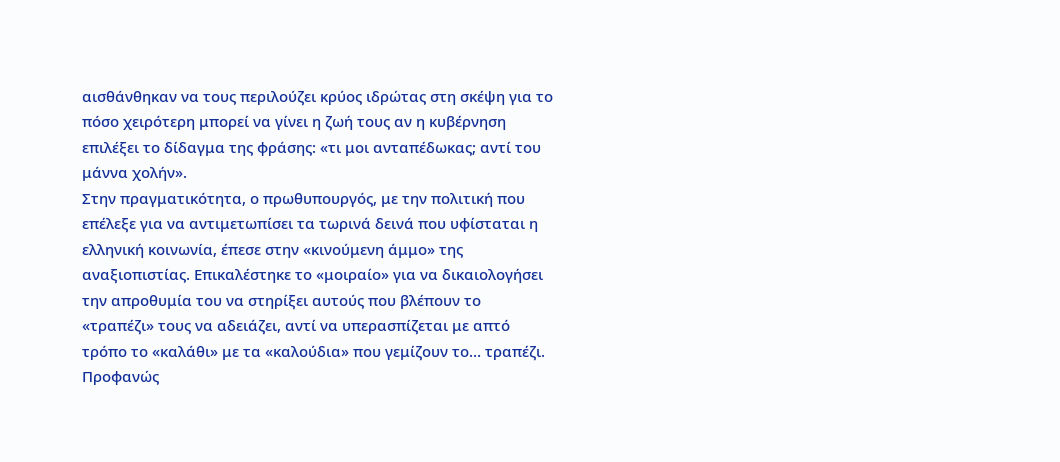αισθάνθηκαν να τους περιλούζει κρύος ιδρώτας στη σκέψη για το πόσο χειρότερη μπορεί να γίνει η ζωή τους αν η κυβέρνηση επιλέξει το δίδαγμα της φράσης: «τι μοι ανταπέδωκας; αντί του μάννα χολήν».
Στην πραγματικότητα, ο πρωθυπουργός, με την πολιτική που επέλεξε για να αντιμετωπίσει τα τωρινά δεινά που υφίσταται η ελληνική κοινωνία, έπεσε στην «κινούμενη άμμο» της αναξιοπιστίας. Επικαλέστηκε το «μοιραίο» για να δικαιολογήσει την απροθυμία του να στηρίξει αυτούς που βλέπουν το «τραπέζι» τους να αδειάζει, αντί να υπερασπίζεται με απτό τρόπο το «καλάθι» με τα «καλούδια» που γεμίζουν το… τραπέζι.
Προφανώς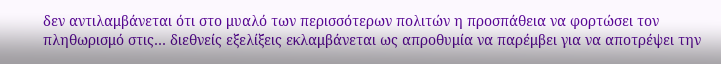δεν αντιλαμβάνεται ότι στο μυαλό των περισσότερων πολιτών η προσπάθεια να φορτώσει τον πληθωρισμό στις… διεθνείς εξελίξεις εκλαμβάνεται ως απροθυμία να παρέμβει για να αποτρέψει την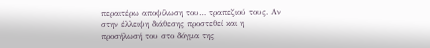περαιτέρω αποψίλωση του… τραπεζιού τους. Αν στην έλλειψη διάθεσης προστεθεί και η προσήλωσή του στο δόγμα της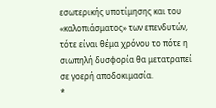εσωτερικής υποτίμησης και του «καλοπιάσματος» των επενδυτών, τότε είναι θέμα χρόνου το πότε η σιωπηλή δυσφορία θα μετατραπεί σε γοερή αποδοκιμασία.
*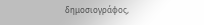δημοσιογράφος,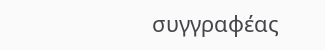συγγραφέας